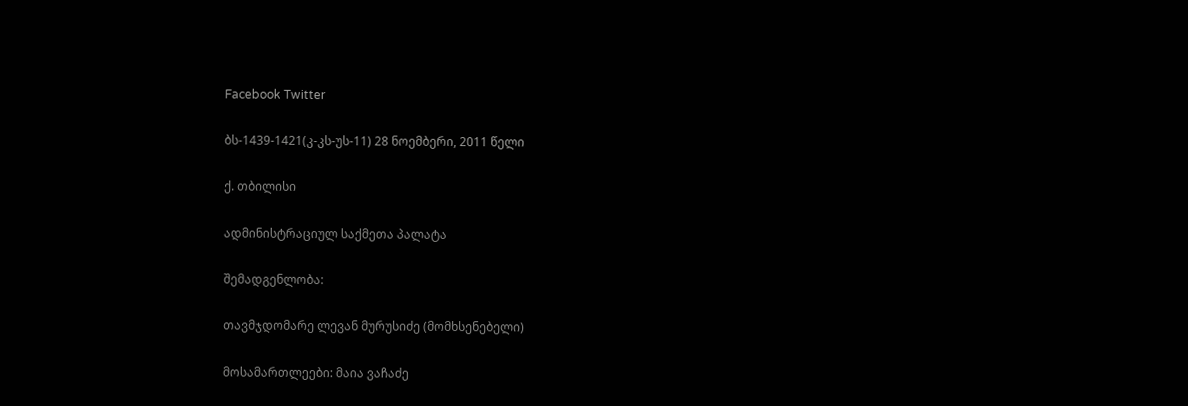Facebook Twitter

ბს-1439-1421(კ-კს-უს-11) 28 ნოემბერი, 2011 წელი

ქ. თბილისი

ადმინისტრაციულ საქმეთა პალატა

შემადგენლობა:

თავმჯდომარე ლევან მურუსიძე (მომხსენებელი)

მოსამართლეები: მაია ვაჩაძე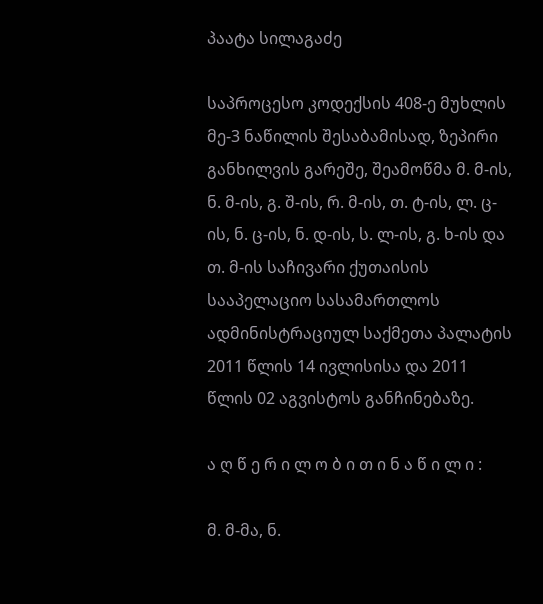პაატა სილაგაძე

საპროცესო კოდექსის 408-ე მუხლის მე-3 ნაწილის შესაბამისად, ზეპირი განხილვის გარეშე, შეამოწმა მ. მ-ის, ნ. მ-ის, გ. შ-ის, რ. მ-ის, თ. ტ-ის, ლ. ც-ის, ნ. ც-ის, ნ. დ-ის, ს. ლ-ის, გ. ხ-ის და თ. მ-ის საჩივარი ქუთაისის სააპელაციო სასამართლოს ადმინისტრაციულ საქმეთა პალატის 2011 წლის 14 ივლისისა და 2011 წლის 02 აგვისტოს განჩინებაზე.

ა ღ წ ე რ ი ლ ო ბ ი თ ი ნ ა წ ი ლ ი :

მ. მ-მა, ნ.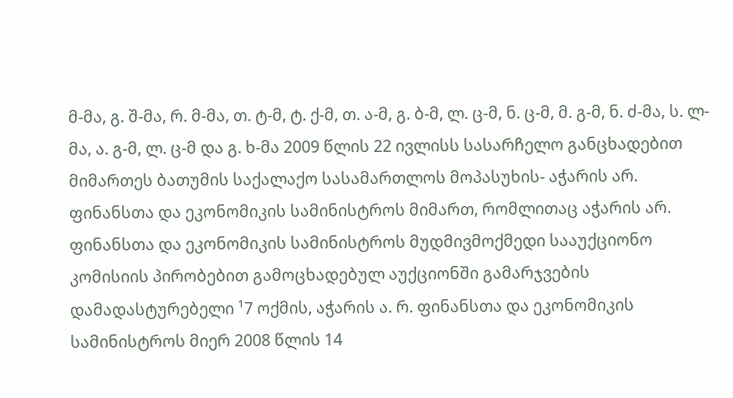მ-მა, გ. შ-მა, რ. მ-მა, თ. ტ-მ, ტ. ქ-მ, თ. ა-მ, გ. ბ-მ, ლ. ც-მ, ნ. ც-მ, მ. გ-მ, ნ. ძ-მა, ს. ლ-მა, ა. გ-მ, ლ. ც-მ და გ. ხ-მა 2009 წლის 22 ივლისს სასარჩელო განცხადებით მიმართეს ბათუმის საქალაქო სასამართლოს მოპასუხის- აჭარის არ. ფინანსთა და ეკონომიკის სამინისტროს მიმართ, რომლითაც აჭარის არ. ფინანსთა და ეკონომიკის სამინისტროს მუდმივმოქმედი სააუქციონო კომისიის პირობებით გამოცხადებულ აუქციონში გამარჯვების დამადასტურებელი ¹7 ოქმის, აჭარის ა. რ. ფინანსთა და ეკონომიკის სამინისტროს მიერ 2008 წლის 14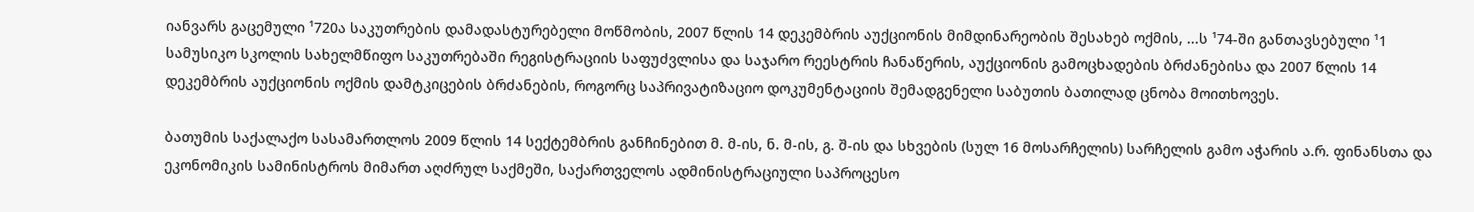იანვარს გაცემული ¹720ა საკუთრების დამადასტურებელი მოწმობის, 2007 წლის 14 დეკემბრის აუქციონის მიმდინარეობის შესახებ ოქმის, ...ს ¹74-ში განთავსებული ¹1 სამუსიკო სკოლის სახელმწიფო საკუთრებაში რეგისტრაციის საფუძვლისა და საჯარო რეესტრის ჩანაწერის, აუქციონის გამოცხადების ბრძანებისა და 2007 წლის 14 დეკემბრის აუქციონის ოქმის დამტკიცების ბრძანების, როგორც საპრივატიზაციო დოკუმენტაციის შემადგენელი საბუთის ბათილად ცნობა მოითხოვეს.

ბათუმის საქალაქო სასამართლოს 2009 წლის 14 სექტემბრის განჩინებით მ. მ-ის, ნ. მ-ის, გ. შ-ის და სხვების (სულ 16 მოსარჩელის) სარჩელის გამო აჭარის ა.რ. ფინანსთა და ეკონომიკის სამინისტროს მიმართ აღძრულ საქმეში, საქართველოს ადმინისტრაციული საპროცესო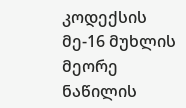კოდექსის მე-16 მუხლის მეორე ნაწილის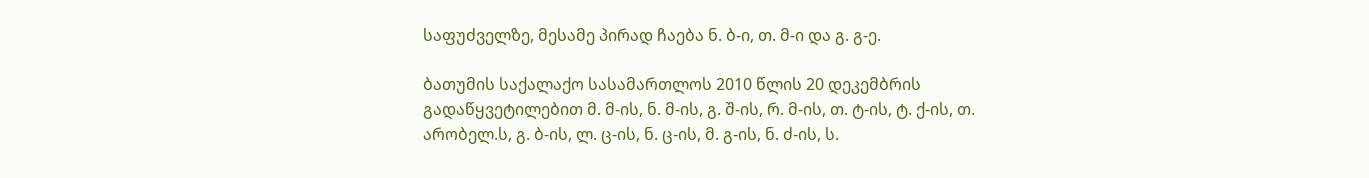საფუძველზე, მესამე პირად ჩაება ნ. ბ-ი, თ. მ-ი და გ. გ-ე.

ბათუმის საქალაქო სასამართლოს 2010 წლის 20 დეკემბრის გადაწყვეტილებით მ. მ-ის, ნ. მ-ის, გ. შ-ის, რ. მ-ის, თ. ტ-ის, ტ. ქ-ის, თ. არობელ.ს, გ. ბ-ის, ლ. ც-ის, ნ. ც-ის, მ. გ-ის, ნ. ძ-ის, ს.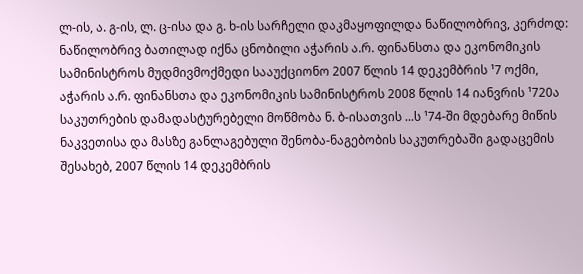ლ-ის, ა. გ-ის, ლ. ც-ისა და გ. ხ-ის სარჩელი დაკმაყოფილდა ნაწილობრივ, კერძოდ: ნაწილობრივ ბათილად იქნა ცნობილი აჭარის ა.რ. ფინანსთა და ეკონომიკის სამინისტროს მუდმივმოქმედი სააუქციონო 2007 წლის 14 დეკემბრის ¹7 ოქმი, აჭარის ა.რ. ფინანსთა და ეკონომიკის სამინისტროს 2008 წლის 14 იანვრის ¹720ა საკუთრების დამადასტურებელი მოწმობა ნ. ბ-ისათვის ...ს ¹74-ში მდებარე მიწის ნაკვეთისა და მასზე განლაგებული შენობა-ნაგებობის საკუთრებაში გადაცემის შესახებ, 2007 წლის 14 დეკემბრის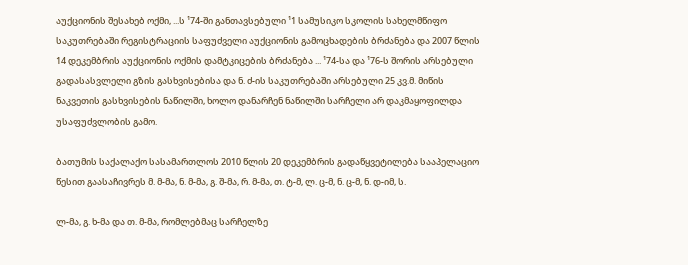აუქციონის შესახებ ოქმი, ...ს ¹74-ში განთავსებული ¹1 სამუსიკო სკოლის სახელმწიფო საკუთრებაში რეგისტრაციის საფუძველი აუქციონის გამოცხადების ბრძანება და 2007 წლის 14 დეკემბრის აუქციონის ოქმის დამტკიცების ბრძანება ... ¹74-სა და ¹76-ს შორის არსებული გადასასვლელი გზის გასხვისებისა და ნ. ძ-ის საკუთრებაში არსებული 25 კვ.მ. მიწის ნაკვეთის გასხვისების ნაწილში, ხოლო დანარჩენ ნაწილში სარჩელი არ დაკმაყოფილდა უსაფუძვლობის გამო.

ბათუმის საქალაქო სასამართლოს 2010 წლის 20 დეკემბრის გადაწყვეტილება სააპელაციო წესით გაასაჩივრეს მ. მ-მა, ნ. მ-მა, გ. შ-მა, რ. მ-მა, თ. ტ-მ, ლ. ც-მ, ნ. ც-მ, ნ. დ-იმ, ს.

ლ-მა, გ. ხ-მა და თ. მ-მა, რომლებმაც სარჩელზე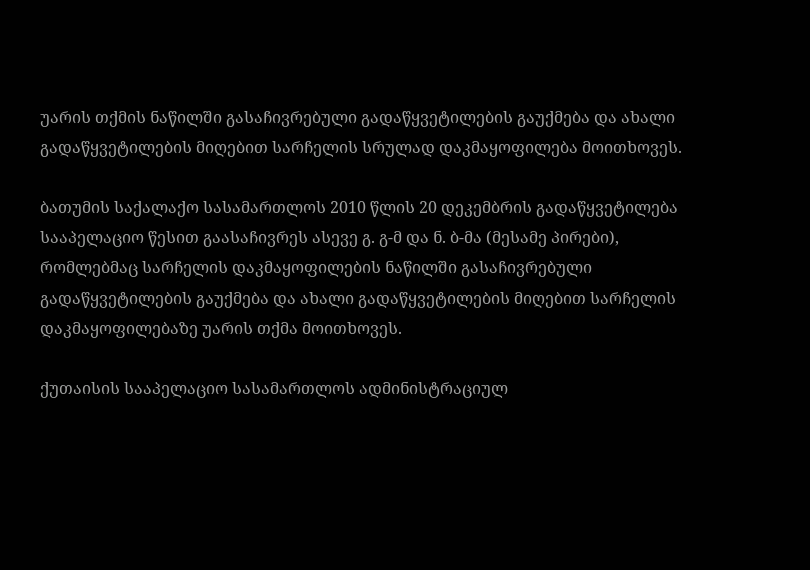უარის თქმის ნაწილში გასაჩივრებული გადაწყვეტილების გაუქმება და ახალი გადაწყვეტილების მიღებით სარჩელის სრულად დაკმაყოფილება მოითხოვეს.

ბათუმის საქალაქო სასამართლოს 2010 წლის 20 დეკემბრის გადაწყვეტილება სააპელაციო წესით გაასაჩივრეს ასევე გ. გ-მ და ნ. ბ-მა (მესამე პირები), რომლებმაც სარჩელის დაკმაყოფილების ნაწილში გასაჩივრებული გადაწყვეტილების გაუქმება და ახალი გადაწყვეტილების მიღებით სარჩელის დაკმაყოფილებაზე უარის თქმა მოითხოვეს.

ქუთაისის სააპელაციო სასამართლოს ადმინისტრაციულ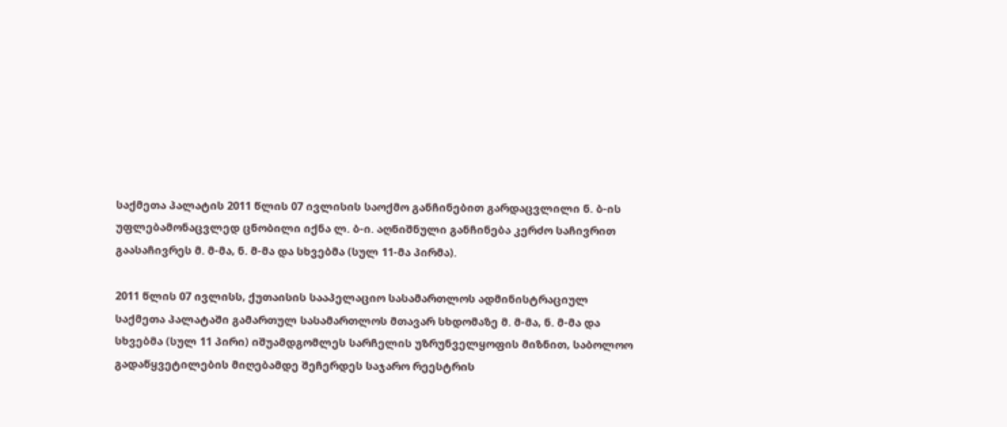საქმეთა პალატის 2011 წლის 07 ივლისის საოქმო განჩინებით გარდაცვლილი ნ. ბ-ის უფლებამონაცვლედ ცნობილი იქნა ლ. ბ-ი. აღნიშნული განჩინება კერძო საჩივრით გაასაჩივრეს მ. მ-მა, ნ. მ-მა და სხვებმა (სულ 11-მა პირმა).

2011 წლის 07 ივლისს, ქუთაისის სააპელაციო სასამართლოს ადმინისტრაციულ საქმეთა პალატაში გამართულ სასამართლოს მთავარ სხდომაზე მ. მ-მა, ნ. მ-მა და სხვებმა (სულ 11 პირი) იშუამდგომლეს სარჩელის უზრუნველყოფის მიზნით, საბოლოო გადაწყვეტილების მიღებამდე შეჩერდეს საჯარო რეესტრის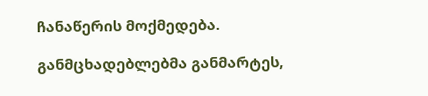ჩანაწერის მოქმედება.

განმცხადებლებმა განმარტეს,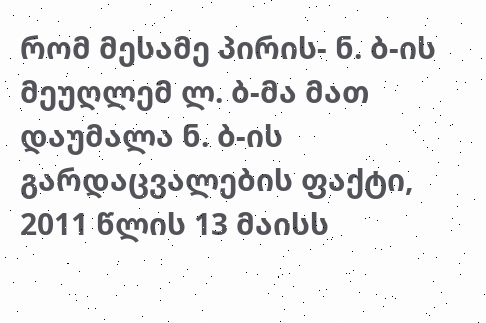რომ მესამე პირის- ნ. ბ-ის მეუღლემ ლ. ბ-მა მათ დაუმალა ნ. ბ-ის გარდაცვალების ფაქტი, 2011 წლის 13 მაისს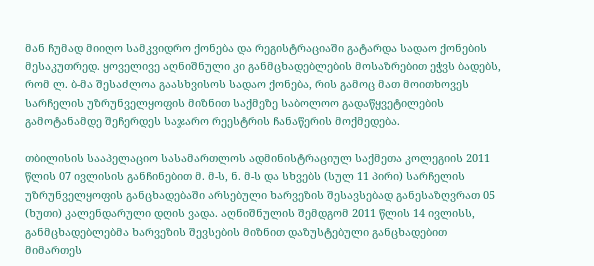მან ჩუმად მიიღო სამკვიდრო ქონება და რეგისტრაციაში გატარდა სადაო ქონების მესაკუთრედ. ყოველივე აღნიშნული კი განმცხადებლების მოსაზრებით ეჭვს ბადებს, რომ ლ. ბ-მა შესაძლოა გაასხვისოს სადაო ქონება, რის გამოც მათ მოითხოვეს სარჩელის უზრუნველყოფის მიზნით საქმეზე საბოლოო გადაწყვეტილების გამოტანამდე შეჩერდეს საჯარო რეესტრის ჩანაწერის მოქმედება.

თბილისის სააპელაციო სასამართლოს ადმინისტრაციულ საქმეთა კოლეგიის 2011 წლის 07 ივლისის განჩინებით მ. მ-ს, ნ. მ-ს და სხვებს (სულ 11 პირი) სარჩელის უზრუნველყოფის განცხადებაში არსებული ხარვეზის შესავსებად განესაზღვრათ 05 (ხუთი) კალენდარული დღის ვადა. აღნიშნულის შემდგომ 2011 წლის 14 ივლისს, განმცხადებლებმა ხარვეზის შევსების მიზნით დაზუსტებული განცხადებით მიმართეს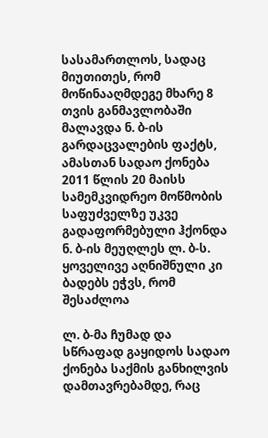სასამართლოს, სადაც მიუთითეს, რომ მოწინააღმდეგე მხარე 8 თვის განმავლობაში მალავდა ნ. ბ-ის გარდაცვალების ფაქტს, ამასთან სადაო ქონება 2011 წლის 20 მაისს სამემკვიდრეო მოწმობის საფუძველზე უკვე გადაფორმებული ჰქონდა ნ. ბ-ის მეუღლეს ლ. ბ-ს. ყოველივე აღნიშნული კი ბადებს ეჭვს, რომ შესაძლოა

ლ. ბ-მა ჩუმად და სწრაფად გაყიდოს სადაო ქონება საქმის განხილვის დამთავრებამდე, რაც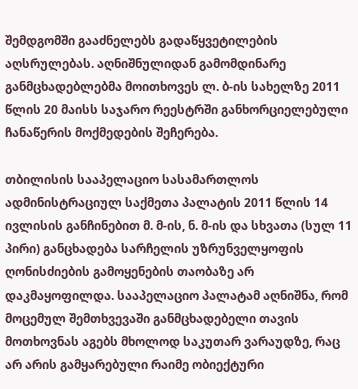შემდგომში გააძნელებს გადაწყვეტილების აღსრულებას. აღნიშნულიდან გამომდინარე განმცხადებლებმა მოითხოვეს ლ. ბ-ის სახელზე 2011 წლის 20 მაისს საჯარო რეესტრში განხორციელებული ჩანაწერის მოქმედების შეჩერება.

თბილისის სააპელაციო სასამართლოს ადმინისტრაციულ საქმეთა პალატის 2011 წლის 14 ივლისის განჩინებით მ. მ-ის, ნ. მ-ის და სხვათა (სულ 11 პირი) განცხადება სარჩელის უზრუნველყოფის ღონისძიების გამოყენების თაობაზე არ დაკმაყოფილდა. სააპელაციო პალატამ აღნიშნა, რომ მოცემულ შემთხვევაში განმცხადებელი თავის მოთხოვნას აგებს მხოლოდ საკუთარ ვარაუდზე, რაც არ არის გამყარებული რაიმე ობიექტური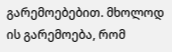გარემოებებით. მხოლოდ ის გარემოება, რომ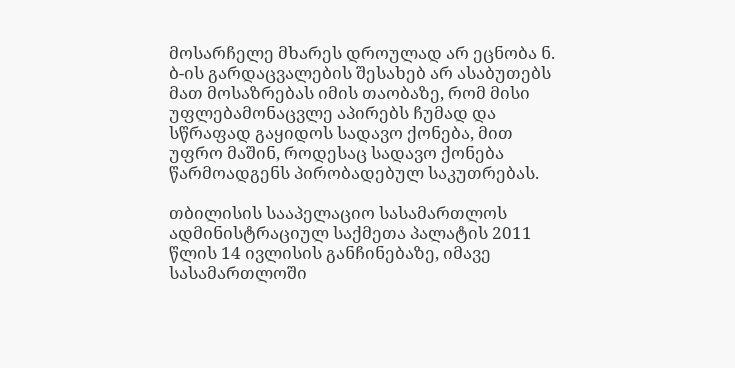მოსარჩელე მხარეს დროულად არ ეცნობა ნ. ბ-ის გარდაცვალების შესახებ არ ასაბუთებს მათ მოსაზრებას იმის თაობაზე, რომ მისი უფლებამონაცვლე აპირებს ჩუმად და სწრაფად გაყიდოს სადავო ქონება, მით უფრო მაშინ, როდესაც სადავო ქონება წარმოადგენს პირობადებულ საკუთრებას.

თბილისის სააპელაციო სასამართლოს ადმინისტრაციულ საქმეთა პალატის 2011 წლის 14 ივლისის განჩინებაზე, იმავე სასამართლოში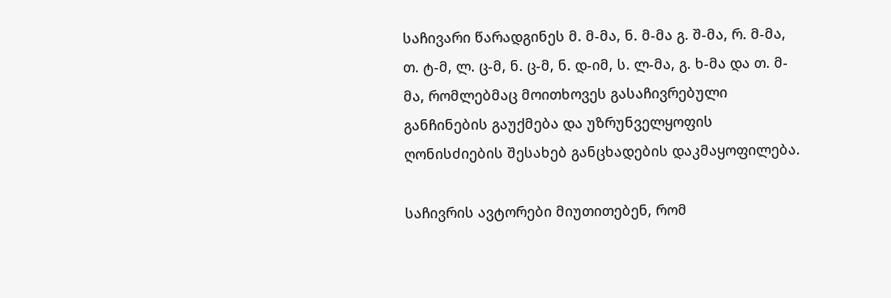საჩივარი წარადგინეს მ. მ-მა, ნ. მ-მა გ. შ-მა, რ. მ-მა, თ. ტ-მ, ლ. ც-მ, ნ. ც-მ, ნ. დ-იმ, ს. ლ-მა, გ. ხ-მა და თ. მ-მა, რომლებმაც მოითხოვეს გასაჩივრებული განჩინების გაუქმება და უზრუნველყოფის ღონისძიების შესახებ განცხადების დაკმაყოფილება.

საჩივრის ავტორები მიუთითებენ, რომ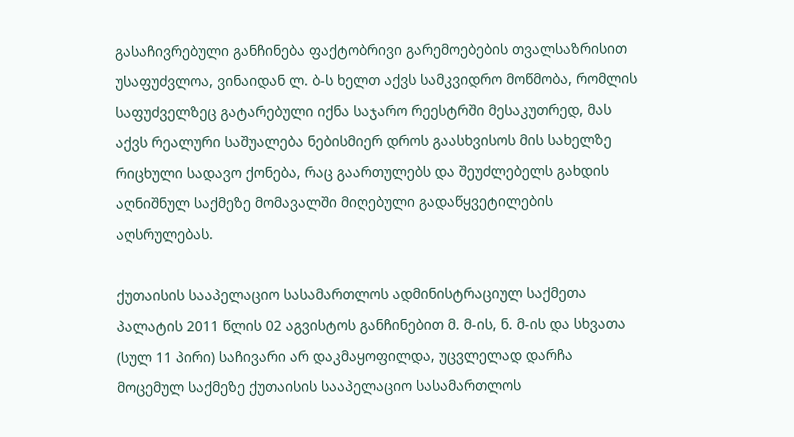გასაჩივრებული განჩინება ფაქტობრივი გარემოებების თვალსაზრისით უსაფუძვლოა, ვინაიდან ლ. ბ-ს ხელთ აქვს სამკვიდრო მოწმობა, რომლის საფუძველზეც გატარებული იქნა საჯარო რეესტრში მესაკუთრედ, მას აქვს რეალური საშუალება ნებისმიერ დროს გაასხვისოს მის სახელზე რიცხული სადავო ქონება, რაც გაართულებს და შეუძლებელს გახდის აღნიშნულ საქმეზე მომავალში მიღებული გადაწყვეტილების აღსრულებას.

ქუთაისის სააპელაციო სასამართლოს ადმინისტრაციულ საქმეთა პალატის 2011 წლის 02 აგვისტოს განჩინებით მ. მ-ის, ნ. მ-ის და სხვათა (სულ 11 პირი) საჩივარი არ დაკმაყოფილდა, უცვლელად დარჩა მოცემულ საქმეზე ქუთაისის სააპელაციო სასამართლოს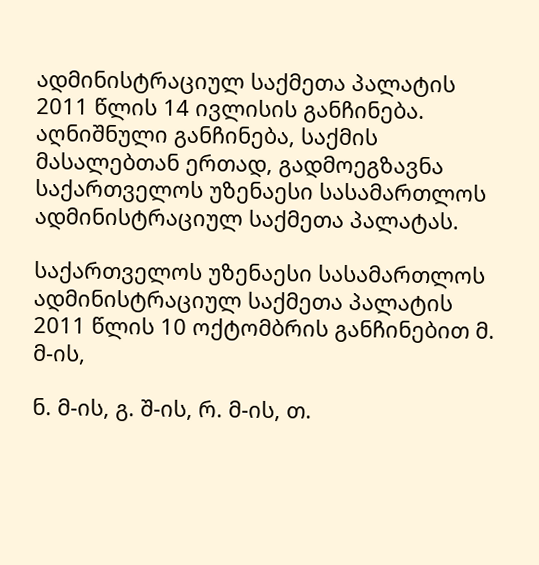ადმინისტრაციულ საქმეთა პალატის 2011 წლის 14 ივლისის განჩინება. აღნიშნული განჩინება, საქმის მასალებთან ერთად, გადმოეგზავნა საქართველოს უზენაესი სასამართლოს ადმინისტრაციულ საქმეთა პალატას.

საქართველოს უზენაესი სასამართლოს ადმინისტრაციულ საქმეთა პალატის 2011 წლის 10 ოქტომბრის განჩინებით მ. მ-ის,

ნ. მ-ის, გ. შ-ის, რ. მ-ის, თ.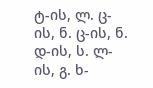ტ-ის, ლ. ც-ის, ნ. ც-ის, ნ. დ-ის, ს. ლ-ის, გ. ხ-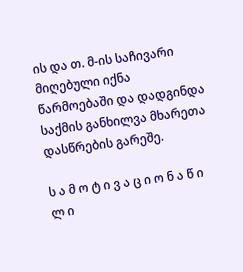ის და თ. მ-ის საჩივარი მიღებული იქნა წარმოებაში და დადგინდა საქმის განხილვა მხარეთა დასწრების გარეშე.

ს ა მ ო ტ ი ვ ა ც ი ო ნ ა წ ი ლ ი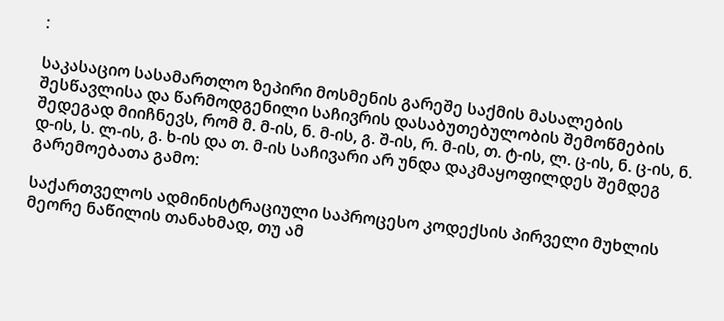:

საკასაციო სასამართლო ზეპირი მოსმენის გარეშე საქმის მასალების შესწავლისა და წარმოდგენილი საჩივრის დასაბუთებულობის შემოწმების შედეგად მიიჩნევს, რომ მ. მ-ის, ნ. მ-ის, გ. შ-ის, რ. მ-ის, თ. ტ-ის, ლ. ც-ის, ნ. ც-ის, ნ. დ-ის, ს. ლ-ის, გ. ხ-ის და თ. მ-ის საჩივარი არ უნდა დაკმაყოფილდეს შემდეგ გარემოებათა გამო:

საქართველოს ადმინისტრაციული საპროცესო კოდექსის პირველი მუხლის მეორე ნაწილის თანახმად, თუ ამ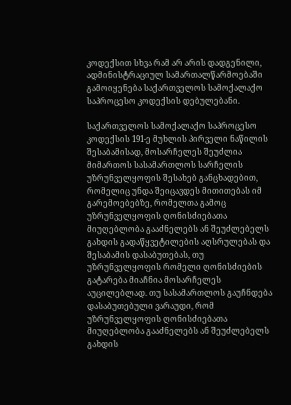კოდექსით სხვა რამ არ არის დადგენილი, ადმინისტრაციულ სამართალწარმოებაში გამოიყენება საქართველოს სამოქალაქო საპროცესო კოდექსის დებულებანი.

საქართველოს სამოქალაქო საპროცესო კოდექსის 191-ე მუხლის პირველი ნაწილის შესაბამისად, მოსარჩელეს შეუძლია მიმართოს სასამართლოს სარჩელის უზრუნველყოფის შესახებ განცხადებით, რომელიც უნდა შეიცავდეს მითითებას იმ გარემოებებზე, რომელთა გამოც უზრუნველყოფის ღონისძიებათა მიუღებლობა გააძნელებს ან შეუძლებელს გახდის გადაწყვეტილების აღსრულებას და შესაბამის დასაბუთებას, თუ უზრუნველყოფის რომელი ღონისძიების გატარება მიაჩნია მოსარჩელეს აუცილებლად. თუ სასამართლოს გაუჩნდება დასაბუთებული ვარაუდი, რომ უზრუნველყოფის ღონისძიებათა მიუღებლობა გააძნელებს ან შეუძლებელს გახდის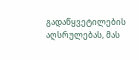გადაწყვეტილების აღსრულებას, მას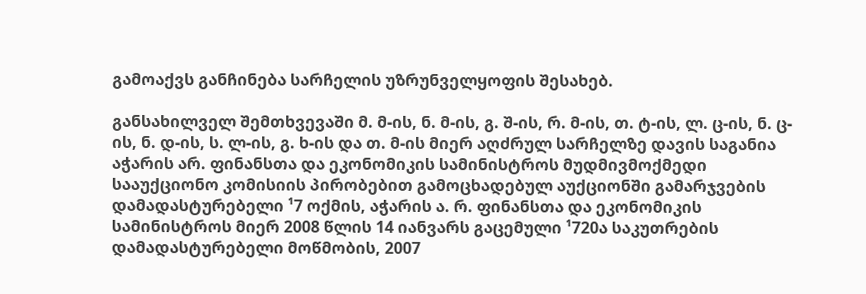გამოაქვს განჩინება სარჩელის უზრუნველყოფის შესახებ.

განსახილველ შემთხვევაში მ. მ-ის, ნ. მ-ის, გ. შ-ის, რ. მ-ის, თ. ტ-ის, ლ. ც-ის, ნ. ც-ის, ნ. დ-ის, ს. ლ-ის, გ. ხ-ის და თ. მ-ის მიერ აღძრულ სარჩელზე დავის საგანია აჭარის არ. ფინანსთა და ეკონომიკის სამინისტროს მუდმივმოქმედი სააუქციონო კომისიის პირობებით გამოცხადებულ აუქციონში გამარჯვების დამადასტურებელი ¹7 ოქმის, აჭარის ა. რ. ფინანსთა და ეკონომიკის სამინისტროს მიერ 2008 წლის 14 იანვარს გაცემული ¹720ა საკუთრების დამადასტურებელი მოწმობის, 2007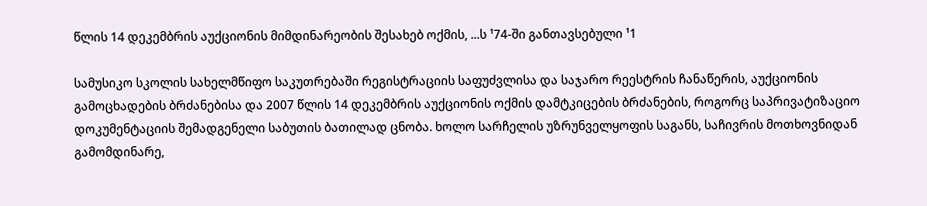წლის 14 დეკემბრის აუქციონის მიმდინარეობის შესახებ ოქმის, ...ს ¹74-ში განთავსებული ¹1

სამუსიკო სკოლის სახელმწიფო საკუთრებაში რეგისტრაციის საფუძვლისა და საჯარო რეესტრის ჩანაწერის, აუქციონის გამოცხადების ბრძანებისა და 2007 წლის 14 დეკემბრის აუქციონის ოქმის დამტკიცების ბრძანების, როგორც საპრივატიზაციო დოკუმენტაციის შემადგენელი საბუთის ბათილად ცნობა. ხოლო სარჩელის უზრუნველყოფის საგანს, საჩივრის მოთხოვნიდან გამომდინარე,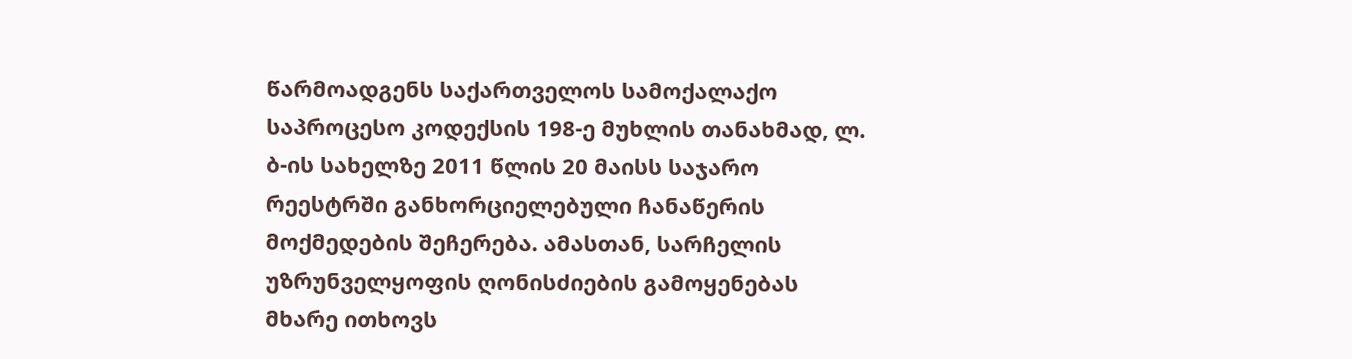წარმოადგენს საქართველოს სამოქალაქო საპროცესო კოდექსის 198-ე მუხლის თანახმად, ლ. ბ-ის სახელზე 2011 წლის 20 მაისს საჯარო რეესტრში განხორციელებული ჩანაწერის მოქმედების შეჩერება. ამასთან, სარჩელის უზრუნველყოფის ღონისძიების გამოყენებას მხარე ითხოვს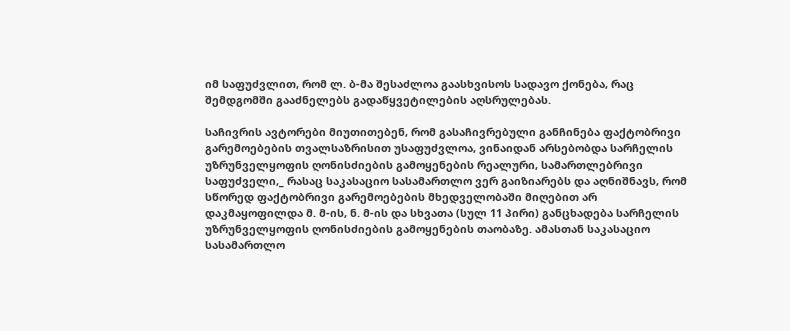იმ საფუძვლით, რომ ლ. ბ-მა შესაძლოა გაასხვისოს სადავო ქონება, რაც შემდგომში გააძნელებს გადაწყვეტილების აღსრულებას.

საჩივრის ავტორები მიუთითებენ, რომ გასაჩივრებული განჩინება ფაქტობრივი გარემოებების თვალსაზრისით უსაფუძვლოა, ვინაიდან არსებობდა სარჩელის უზრუნველყოფის ღონისძიების გამოყენების რეალური, სამართლებრივი საფუძველი,_ რასაც საკასაციო სასამართლო ვერ გაიზიარებს და აღნიშნავს, რომ სწორედ ფაქტობრივი გარემოებების მხედველობაში მიღებით არ დაკმაყოფილდა მ. მ-ის, ნ. მ-ის და სხვათა (სულ 11 პირი) განცხადება სარჩელის უზრუნველყოფის ღონისძიების გამოყენების თაობაზე. ამასთან საკასაციო სასამართლო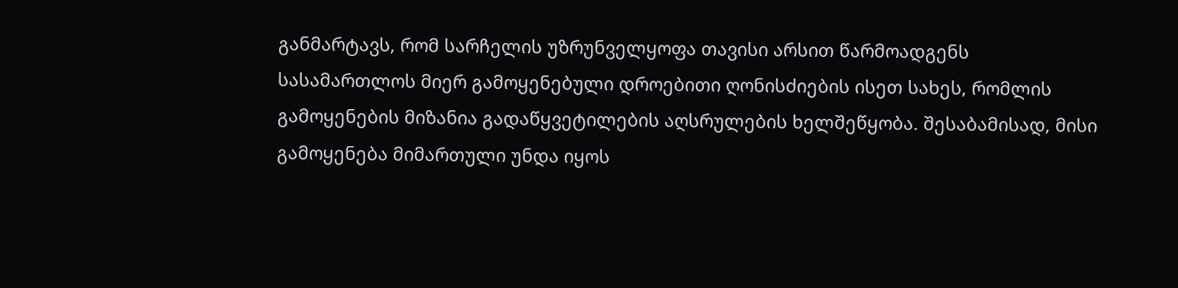განმარტავს, რომ სარჩელის უზრუნველყოფა თავისი არსით წარმოადგენს სასამართლოს მიერ გამოყენებული დროებითი ღონისძიების ისეთ სახეს, რომლის გამოყენების მიზანია გადაწყვეტილების აღსრულების ხელშეწყობა. შესაბამისად, მისი გამოყენება მიმართული უნდა იყოს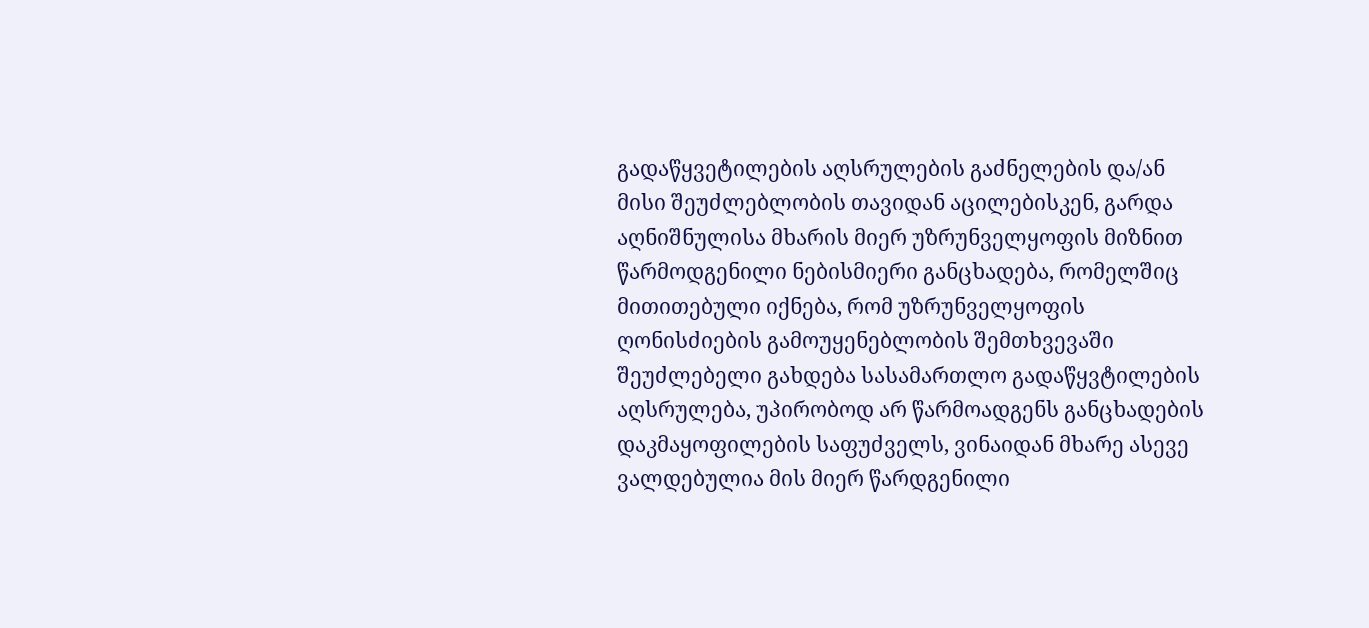გადაწყვეტილების აღსრულების გაძნელების და/ან მისი შეუძლებლობის თავიდან აცილებისკენ, გარდა აღნიშნულისა მხარის მიერ უზრუნველყოფის მიზნით წარმოდგენილი ნებისმიერი განცხადება, რომელშიც მითითებული იქნება, რომ უზრუნველყოფის ღონისძიების გამოუყენებლობის შემთხვევაში შეუძლებელი გახდება სასამართლო გადაწყვტილების აღსრულება, უპირობოდ არ წარმოადგენს განცხადების დაკმაყოფილების საფუძველს, ვინაიდან მხარე ასევე ვალდებულია მის მიერ წარდგენილი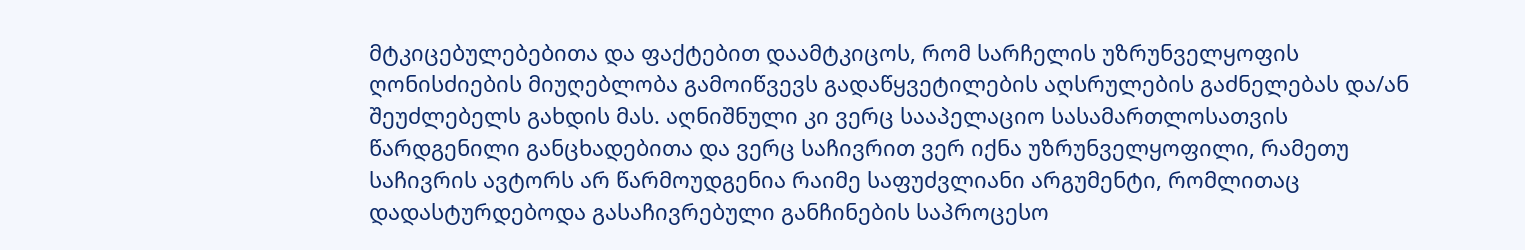მტკიცებულებებითა და ფაქტებით დაამტკიცოს, რომ სარჩელის უზრუნველყოფის ღონისძიების მიუღებლობა გამოიწვევს გადაწყვეტილების აღსრულების გაძნელებას და/ან შეუძლებელს გახდის მას. აღნიშნული კი ვერც სააპელაციო სასამართლოსათვის წარდგენილი განცხადებითა და ვერც საჩივრით ვერ იქნა უზრუნველყოფილი, რამეთუ საჩივრის ავტორს არ წარმოუდგენია რაიმე საფუძვლიანი არგუმენტი, რომლითაც დადასტურდებოდა გასაჩივრებული განჩინების საპროცესო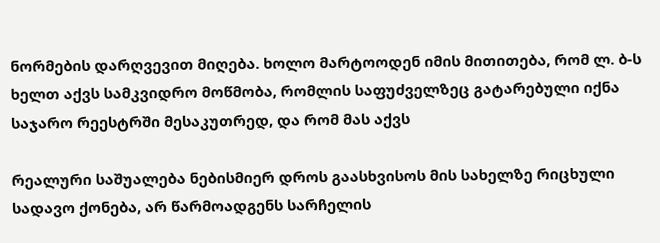ნორმების დარღვევით მიღება. ხოლო მარტოოდენ იმის მითითება, რომ ლ. ბ-ს ხელთ აქვს სამკვიდრო მოწმობა, რომლის საფუძველზეც გატარებული იქნა საჯარო რეესტრში მესაკუთრედ, და რომ მას აქვს

რეალური საშუალება ნებისმიერ დროს გაასხვისოს მის სახელზე რიცხული სადავო ქონება, არ წარმოადგენს სარჩელის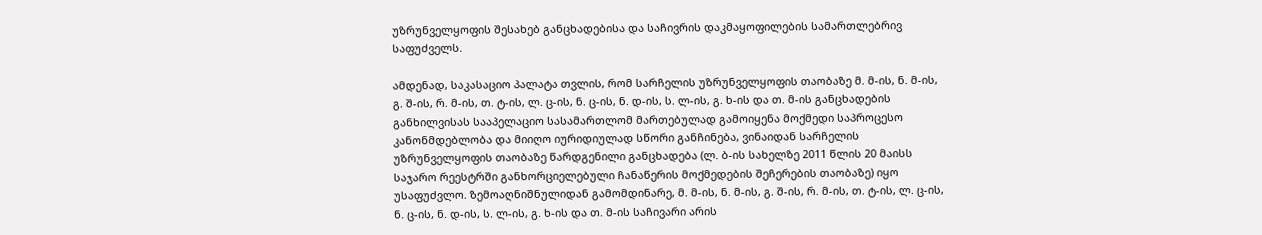უზრუნველყოფის შესახებ განცხადებისა და საჩივრის დაკმაყოფილების სამართლებრივ საფუძველს.

ამდენად, საკასაციო პალატა თვლის, რომ სარჩელის უზრუნველყოფის თაობაზე მ. მ-ის, ნ. მ-ის, გ. შ-ის, რ. მ-ის, თ. ტ-ის, ლ. ც-ის, ნ. ც-ის, ნ. დ-ის, ს. ლ-ის, გ. ხ-ის და თ. მ-ის განცხადების განხილვისას სააპელაციო სასამართლომ მართებულად გამოიყენა მოქმედი საპროცესო კანონმდებლობა და მიიღო იურიდიულად სწორი განჩინება, ვინაიდან სარჩელის უზრუნველყოფის თაობაზე წარდგენილი განცხადება (ლ. ბ-ის სახელზე 2011 წლის 20 მაისს საჯარო რეესტრში განხორციელებული ჩანაწერის მოქმედების შეჩერების თაობაზე) იყო უსაფუძვლო. ზემოაღნიშნულიდან გამომდინარე, მ. მ-ის, ნ. მ-ის, გ. შ-ის, რ. მ-ის, თ. ტ-ის, ლ. ც-ის, ნ. ც-ის, ნ. დ-ის, ს. ლ-ის, გ. ხ-ის და თ. მ-ის საჩივარი არის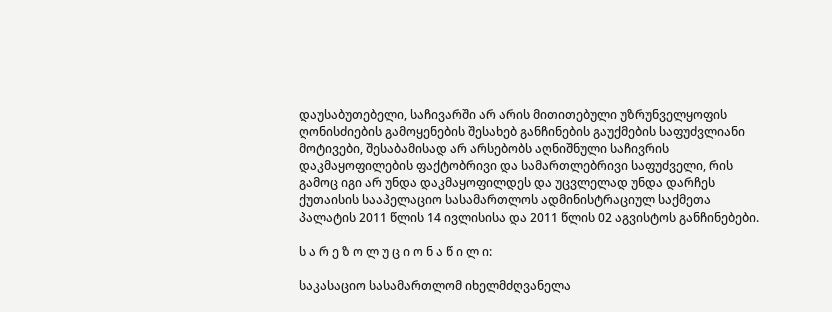დაუსაბუთებელი, საჩივარში არ არის მითითებული უზრუნველყოფის ღონისძიების გამოყენების შესახებ განჩინების გაუქმების საფუძვლიანი მოტივები, შესაბამისად არ არსებობს აღნიშნული საჩივრის დაკმაყოფილების ფაქტობრივი და სამართლებრივი საფუძველი, რის გამოც იგი არ უნდა დაკმაყოფილდეს და უცვლელად უნდა დარჩეს ქუთაისის სააპელაციო სასამართლოს ადმინისტრაციულ საქმეთა პალატის 2011 წლის 14 ივლისისა და 2011 წლის 02 აგვისტოს განჩინებები.

ს ა რ ე ზ ო ლ უ ც ი ო ნ ა წ ი ლ ი:

საკასაციო სასამართლომ იხელმძღვანელა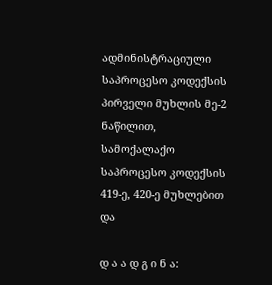ადმინისტრაციული საპროცესო კოდექსის პირველი მუხლის მე-2 ნაწილით, სამოქალაქო საპროცესო კოდექსის 419-ე, 420-ე მუხლებით და

დ ა ა დ გ ი ნ ა: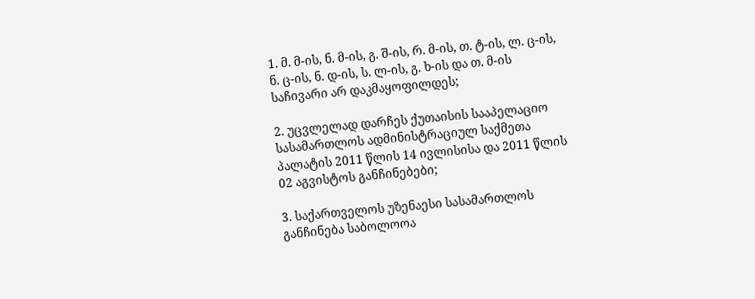1. მ. მ-ის, ნ. მ-ის, გ. შ-ის, რ. მ-ის, თ. ტ-ის, ლ. ც-ის, ნ. ც-ის, ნ. დ-ის, ს. ლ-ის, გ. ხ-ის და თ. მ-ის საჩივარი არ დაკმაყოფილდეს;

2. უცვლელად დარჩეს ქუთაისის სააპელაციო სასამართლოს ადმინისტრაციულ საქმეთა პალატის 2011 წლის 14 ივლისისა და 2011 წლის 02 აგვისტოს განჩინებები;

3. საქართველოს უზენაესი სასამართლოს განჩინება საბოლოოა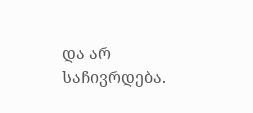და არ საჩივრდება.